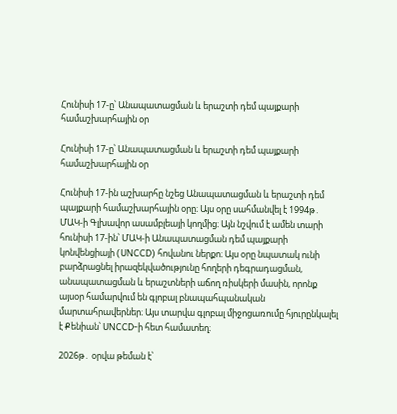Հունիսի 17-ը՝ Անապատացման և երաշտի դեմ պայքարի համաշխարհային օր

Հունիսի 17-ը՝ Անապատացման և երաշտի դեմ պայքարի համաշխարհային օր

Հունիսի 17-ին աշխարհը նշեց Անապատացման և երաշտի դեմ պայքարի համաշխարհային օրը։ Այս օրը սահմանվել է 1994թ․ ՄԱԿ-ի Գլխավոր ասամբլեայի կողմից։ Այն նշվում է ամեն տարի հունիսի 17-ին՝ ՄԱԿ-ի Անապատացման դեմ պայքարի կոնվենցիայի (UNCCD) հովանու ներքո։ Այս օրը նպատակ ունի բարձրացնել իրազեկվածությունը հողերի դեգրադացման, անապատացման և երաշտների աճող ռիսկերի մասին, որոնք այսօր համարվում են գլոբալ բնապահպանական մարտահրավերներ։ Այս տարվա գլոբալ միջոցառումը հյուրընկալել է Քենիան՝ UNCCD-ի հետ համատեղ։

2026թ․ օրվա թեման է՝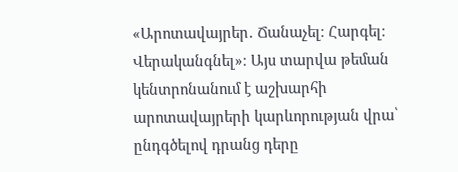«Արոտավայրեր․ Ճանաչել։ Հարգել։ Վերականգնել»։ Այս տարվա թեման կենտրոնանում է աշխարհի արոտավայրերի կարևորության վրա՝ ընդգծելով դրանց դերը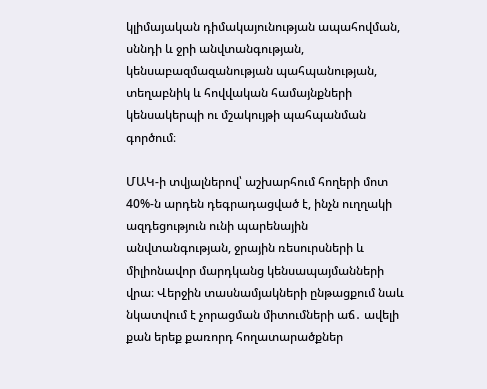կլիմայական դիմակայունության ապահովման, սննդի և ջրի անվտանգության, կենսաբազմազանության պահպանության, տեղաբնիկ և հովվական համայնքների կենսակերպի ու մշակույթի պահպանման գործում։

ՄԱԿ-ի տվյալներով՝ աշխարհում հողերի մոտ 40%-ն արդեն դեգրադացված է, ինչն ուղղակի ազդեցություն ունի պարենային անվտանգության, ջրային ռեսուրսների և միլիոնավոր մարդկանց կենսապայմանների վրա։ Վերջին տասնամյակների ընթացքում նաև նկատվում է չորացման միտումների աճ․ ավելի քան երեք քառորդ հողատարածքներ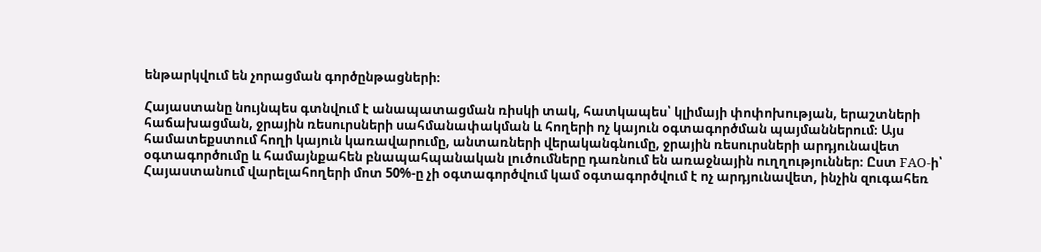ենթարկվում են չորացման գործընթացների։

Հայաստանը նույնպես գտնվում է անապատացման ռիսկի տակ, հատկապես՝ կլիմայի փոփոխության, երաշտների հաճախացման, ջրային ռեսուրսների սահմանափակման և հողերի ոչ կայուն օգտագործման պայմաններում։ Այս համատեքստում հողի կայուն կառավարումը, անտառների վերականգնումը, ջրային ռեսուրսների արդյունավետ օգտագործումը և համայնքահեն բնապահպանական լուծումները դառնում են առաջնային ուղղություններ։ Ըստ FAO-ի՝ Հայաստանում վարելահողերի մոտ 50%-ը չի օգտագործվում կամ օգտագործվում է ոչ արդյունավետ, ինչին զուգահեռ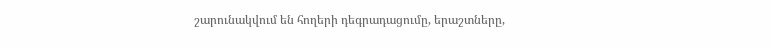շարունակվում են հողերի դեգրադացումը, երաշտները,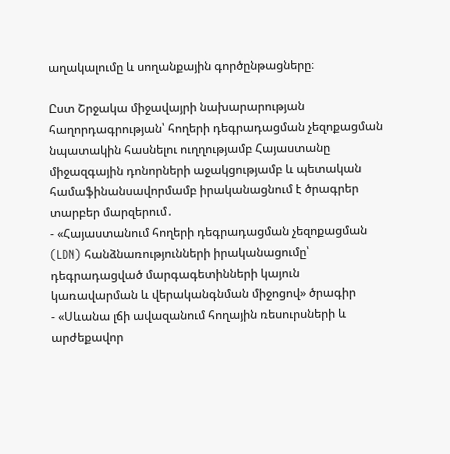աղակալումը և սողանքային գործընթացները։

Ըստ Շրջակա միջավայրի նախարարության հաղորդագրության՝ հողերի դեգրադացման չեզոքացման նպատակին հասնելու ուղղությամբ Հայաստանը միջազգային դոնորների աջակցությամբ և պետական համաֆինանսավորմամբ իրականացնում է ծրագրեր տարբեր մարզերում․
- «Հայաստանում հողերի դեգրադացման չեզոքացման (LDN) հանձնառությունների իրականացումը՝ դեգրադացված մարգագետինների կայուն կառավարման և վերականգնման միջոցով» ծրագիր
- «Սևանա լճի ավազանում հողային ռեսուրսների և արժեքավոր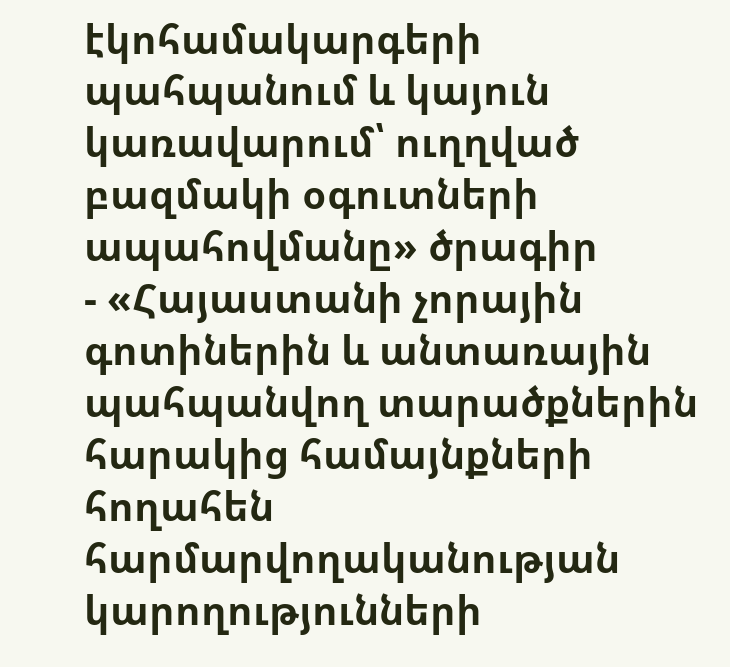էկոհամակարգերի պահպանում և կայուն կառավարում՝ ուղղված բազմակի օգուտների ապահովմանը» ծրագիր
- «Հայաստանի չորային գոտիներին և անտառային պահպանվող տարածքներին հարակից համայնքների հողահեն հարմարվողականության կարողությունների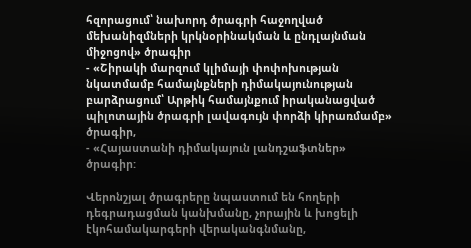հզորացում՝ նախորդ ծրագրի հաջողված մեխանիզմների կրկնօրինակման և ընդլայնման միջոցով» ծրագիր
- «Շիրակի մարզում կլիմայի փոփոխության նկատմամբ համայնքների դիմակայունության բարձրացում՝ Արթիկ համայնքում իրականացված պիլոտային ծրագրի լավագույն փորձի կիրառմամբ» ծրագիր,
- «Հայաստանի դիմակայուն լանդշաֆտներ» ծրագիր:

Վերոնշյալ ծրագրերը նպաստում են հողերի դեգրադացման կանխմանը, չորային և խոցելի էկոհամակարգերի վերականգնմանը,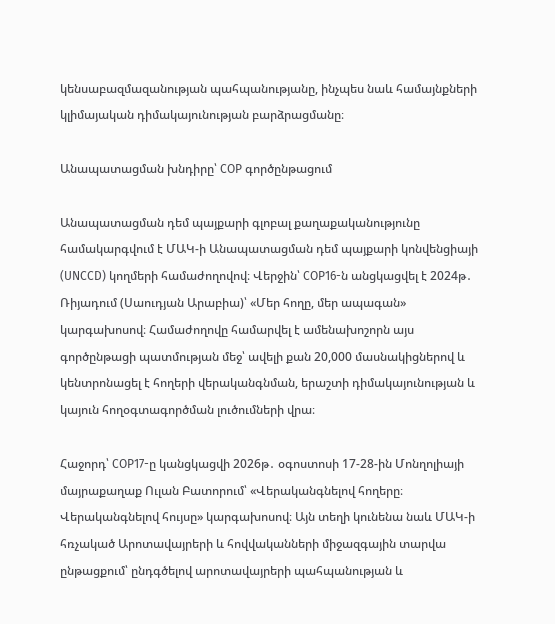կենսաբազմազանության պահպանությանը, ինչպես նաև համայնքների կլիմայական դիմակայունության բարձրացմանը։

Անապատացման խնդիրը՝ COP գործընթացում

Անապատացման դեմ պայքարի գլոբալ քաղաքականությունը համակարգվում է ՄԱԿ-ի Անապատացման դեմ պայքարի կոնվենցիայի (UNCCD) կողմերի համաժողովով։ Վերջին՝ COP16-ն անցկացվել է 2024թ․ Ռիյադում (Սաուդյան Արաբիա)՝ «Մեր հողը, մեր ապագան» կարգախոսով։ Համաժողովը համարվել է ամենախոշորն այս գործընթացի պատմության մեջ՝ ավելի քան 20,000 մասնակիցներով և կենտրոնացել է հողերի վերականգնման, երաշտի դիմակայունության և կայուն հողօգտագործման լուծումների վրա։

Հաջորդ՝ COP17-ը կանցկացվի 2026թ․ օգոստոսի 17-28-ին Մոնղոլիայի մայրաքաղաք Ուլան Բատորում՝ «Վերականգնելով հողերը։ Վերականգնելով հույսը» կարգախոսով։ Այն տեղի կունենա նաև ՄԱԿ-ի հռչակած Արոտավայրերի և հովվականների միջազգային տարվա ընթացքում՝ ընդգծելով արոտավայրերի պահպանության և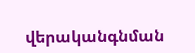վերականգնման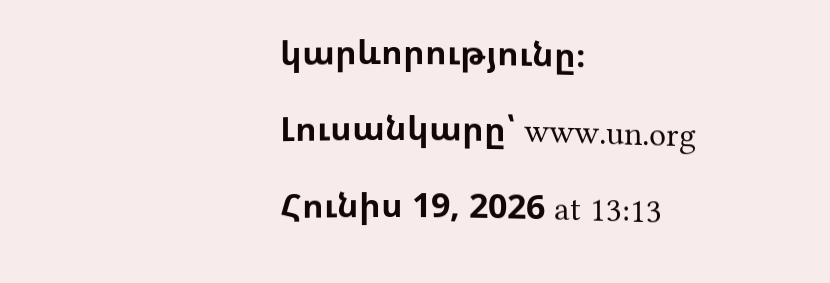կարևորությունը։

Լուսանկարը՝ www.un.org

Հունիս 19, 2026 at 13:13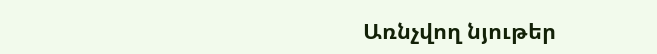Առնչվող նյութեր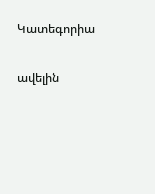Կատեգորիա

ավելին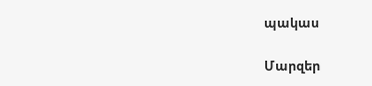պակաս

Մարզեր